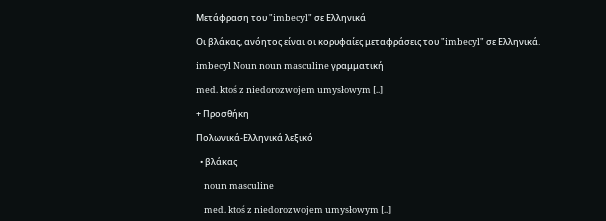Μετάφραση του "imbecyl" σε Ελληνικά

Οι βλάκας, ανόητος είναι οι κορυφαίες μεταφράσεις του "imbecyl" σε Ελληνικά.

imbecyl Noun noun masculine γραμματική

med. ktoś z niedorozwojem umysłowym [..]

+ Προσθήκη

Πολωνικά-Ελληνικά λεξικό

  • βλάκας

    noun masculine

    med. ktoś z niedorozwojem umysłowym [..]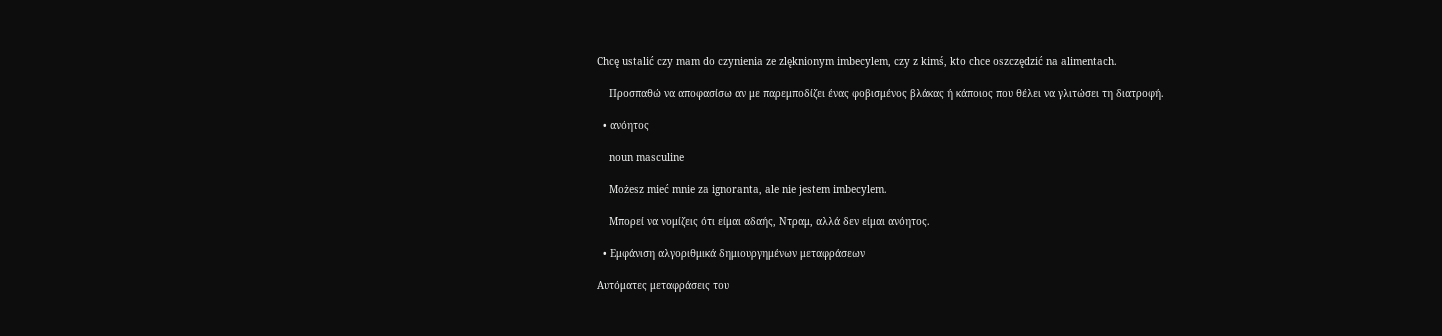Chcę ustalić czy mam do czynienia ze zlęknionym imbecylem, czy z kimś, kto chce oszczędzić na alimentach.

    Προσπαθώ να αποφασίσω αν με παρεμποδίζει ένας φοβισμένος βλάκας ή κάποιος που θέλει να γλιτώσει τη διατροφή.

  • ανόητος

    noun masculine

    Możesz mieć mnie za ignoranta, ale nie jestem imbecylem.

    Μπορεί να νομίζεις ότι είμαι αδαής, Ντραμ, αλλά δεν είμαι ανόητος.

  • Εμφάνιση αλγοριθμικά δημιουργημένων μεταφράσεων

Αυτόματες μεταφράσεις του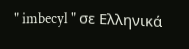" imbecyl " σε Ελληνικά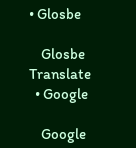• Glosbe

    Glosbe Translate
  • Google

    Google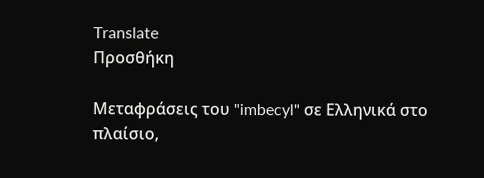Translate
Προσθήκη

Μεταφράσεις του "imbecyl" σε Ελληνικά στο πλαίσιο,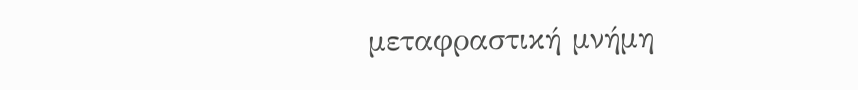μεταφραστική μνήμη